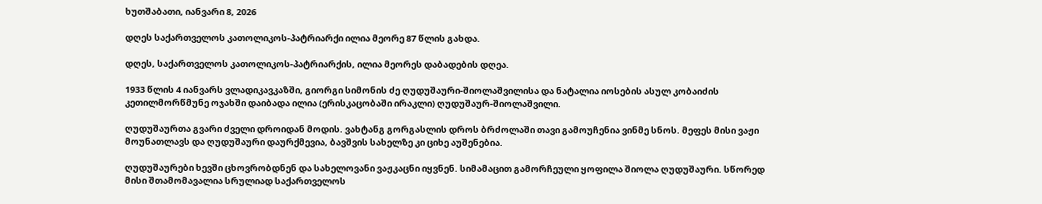ხუთშაბათი, იანვარი 8, 2026

დღეს საქართველოს კათოლიკოს-პატრიარქი ილია მეორე 87 წლის გახდა.

დღეს, საქართველოს კათოლიკოს-პატრიარქის, ილია მეორეს დაბადების დღეა.

1933 წლის 4 იანვარს ვლადიკავკაზში, გიორგი სიმონის ძე ღუდუშაური-შიოლაშვილისა და ნატალია იოსების ასულ კობაიძის კეთილმორწმუნე ოჯახში დაიბადა ილია (ერისკაცობაში ირაკლი) ღუდუშაურ-შიოლაშვილი.

ღუდუშაურთა გვარი ძველი დროიდან მოდის. ვახტანგ გორგასლის დროს ბრძოლაში თავი გამოუჩენია ვინმე სნოს. მეფეს მისი ვაჟი მოუნათლავს და ღუდუშაური დაურქმევია, ბავშვის სახელზე კი ციხე აუშენებია.

ღუდუშაურები ხევში ცხოვრობდნენ და სახელოვანი ვაჟკაცნი იყვნენ. სიმამაცით გამორჩეული ყოფილა შიოლა ღუდუშაური. სწორედ მისი შთამომავალია სრულიად საქართველოს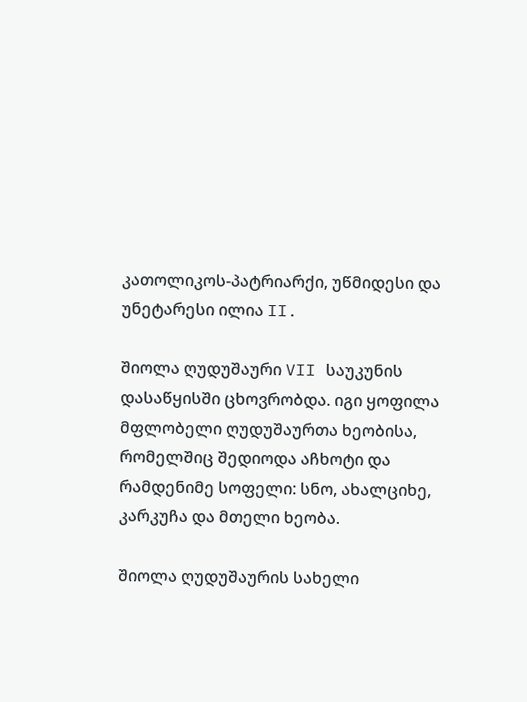კათოლიკოს-პატრიარქი, უწმიდესი და უნეტარესი ილია II.

შიოლა ღუდუშაური VII საუკუნის დასაწყისში ცხოვრობდა. იგი ყოფილა მფლობელი ღუდუშაურთა ხეობისა, რომელშიც შედიოდა აჩხოტი და რამდენიმე სოფელი: სნო, ახალციხე, კარკუჩა და მთელი ხეობა.

შიოლა ღუდუშაურის სახელი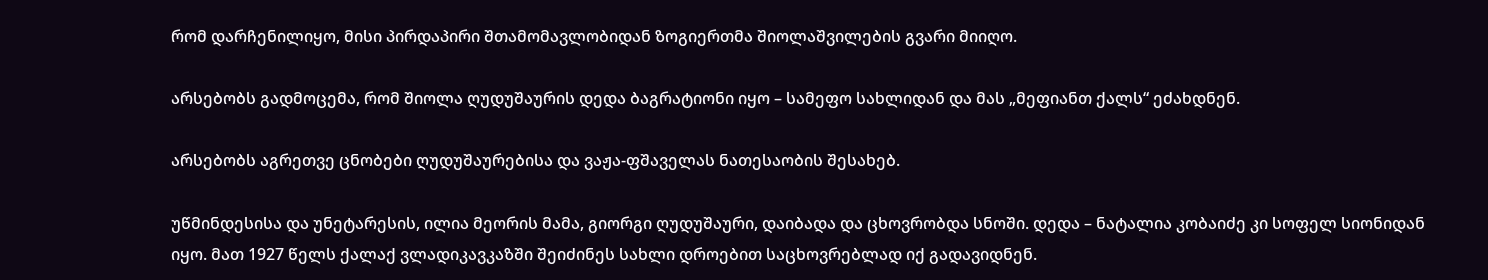რომ დარჩენილიყო, მისი პირდაპირი შთამომავლობიდან ზოგიერთმა შიოლაშვილების გვარი მიიღო.

არსებობს გადმოცემა, რომ შიოლა ღუდუშაურის დედა ბაგრატიონი იყო – სამეფო სახლიდან და მას „მეფიანთ ქალს“ ეძახდნენ.

არსებობს აგრეთვე ცნობები ღუდუშაურებისა და ვაჟა-ფშაველას ნათესაობის შესახებ.

უწმინდესისა და უნეტარესის, ილია მეორის მამა, გიორგი ღუდუშაური, დაიბადა და ცხოვრობდა სნოში. დედა – ნატალია კობაიძე კი სოფელ სიონიდან იყო. მათ 1927 წელს ქალაქ ვლადიკავკაზში შეიძინეს სახლი დროებით საცხოვრებლად იქ გადავიდნენ.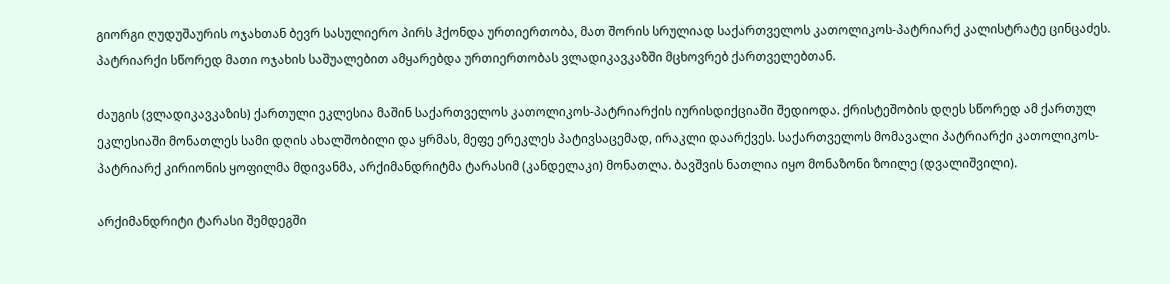გიორგი ღუდუშაურის ოჯახთან ბევრ სასულიერო პირს ჰქონდა ურთიერთობა, მათ შორის სრულიად საქართველოს კათოლიკოს-პატრიარქ კალისტრატე ცინცაძეს. პატრიარქი სწორედ მათი ოჯახის საშუალებით ამყარებდა ურთიერთობას ვლადიკავკაზში მცხოვრებ ქართველებთან.

ძაუგის (ვლადიკავკაზის) ქართული ეკლესია მაშინ საქართველოს კათოლიკოს-პატრიარქის იურისდიქციაში შედიოდა. ქრისტეშობის დღეს სწორედ ამ ქართულ ეკლესიაში მონათლეს სამი დღის ახალშობილი და ყრმას, მეფე ერეკლეს პატივსაცემად, ირაკლი დაარქვეს. საქართველოს მომავალი პატრიარქი კათოლიკოს-პატრიარქ კირიონის ყოფილმა მდივანმა, არქიმანდრიტმა ტარასიმ (კანდელაკი) მონათლა. ბავშვის ნათლია იყო მონაზონი ზოილე (დვალიშვილი).

არქიმანდრიტი ტარასი შემდეგში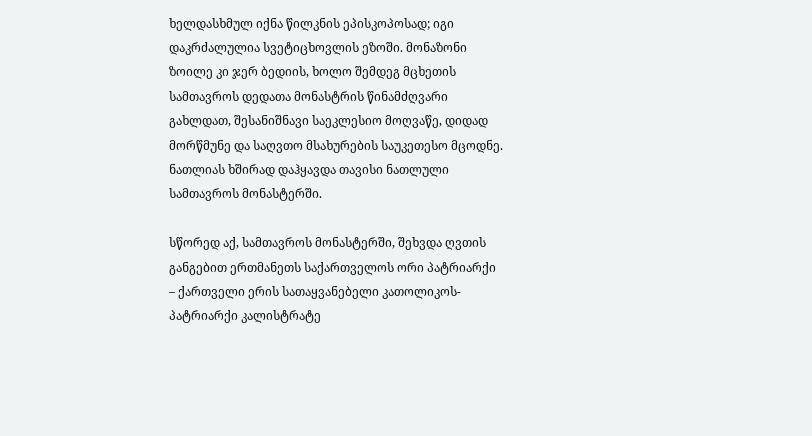ხელდასხმულ იქნა წილკნის ეპისკოპოსად; იგი დაკრძალულია სვეტიცხოვლის ეზოში. მონაზონი ზოილე კი ჯერ ბედიის, ხოლო შემდეგ მცხეთის სამთავროს დედათა მონასტრის წინამძღვარი გახლდათ, შესანიშნავი საეკლესიო მოღვაწე, დიდად მორწმუნე და საღვთო მსახურების საუკეთესო მცოდნე. ნათლიას ხშირად დაჰყავდა თავისი ნათლული სამთავროს მონასტერში.

სწორედ აქ, სამთავროს მონასტერში, შეხვდა ღვთის განგებით ერთმანეთს საქართველოს ორი პატრიარქი – ქართველი ერის სათაყვანებელი კათოლიკოს-პატრიარქი კალისტრატე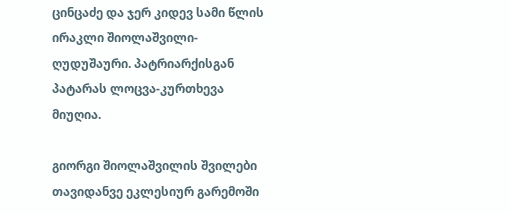ცინცაძე და ჯერ კიდევ სამი წლის ირაკლი შიოლაშვილი-ღუდუშაური. პატრიარქისგან პატარას ლოცვა-კურთხევა მიუღია.

გიორგი შიოლაშვილის შვილები თავიდანვე ეკლესიურ გარემოში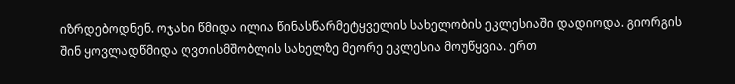იზრდებოდნენ. ოჯახი წმიდა ილია წინასწარმეტყველის სახელობის ეკლესიაში დადიოდა. გიორგის შინ ყოვლადწმიდა ღვთისმშობლის სახელზე მეორე ეკლესია მოუწყვია. ერთ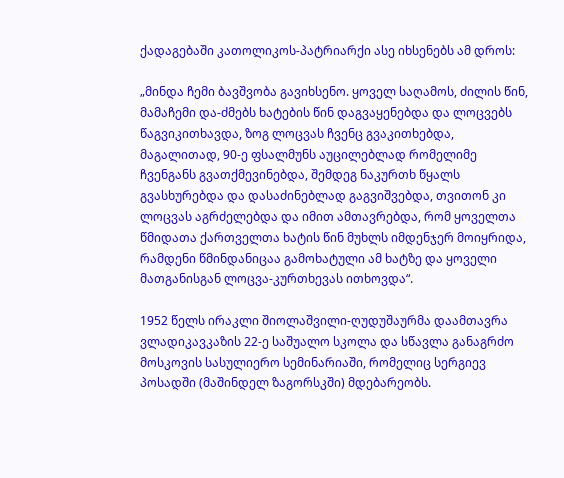ქადაგებაში კათოლიკოს-პატრიარქი ასე იხსენებს ამ დროს:

„მინდა ჩემი ბავშვობა გავიხსენო. ყოველ საღამოს, ძილის წინ, მამაჩემი და-ძმებს ხატების წინ დაგვაყენებდა და ლოცვებს წაგვიკითხავდა, ზოგ ლოცვას ჩვენც გვაკითხებდა, მაგალითად, 90-ე ფსალმუნს აუცილებლად რომელიმე ჩვენგანს გვათქმევინებდა, შემდეგ ნაკურთხ წყალს გვასხურებდა და დასაძინებლად გაგვიშვებდა, თვითონ კი ლოცვას აგრძელებდა და იმით ამთავრებდა, რომ ყოველთა წმიდათა ქართველთა ხატის წინ მუხლს იმდენჯერ მოიყრიდა, რამდენი წმინდანიცაა გამოხატული ამ ხატზე და ყოველი მათგანისგან ლოცვა-კურთხევას ითხოვდა“.

1952 წელს ირაკლი შიოლაშვილი-ღუდუშაურმა დაამთავრა ვლადიკავკაზის 22-ე საშუალო სკოლა და სწავლა განაგრძო მოსკოვის სასულიერო სემინარიაში, რომელიც სერგიევ პოსადში (მაშინდელ ზაგორსკში) მდებარეობს.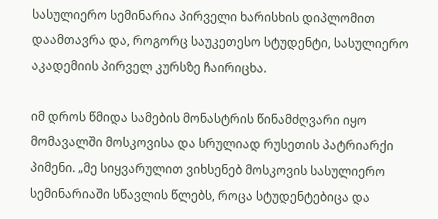სასულიერო სემინარია პირველი ხარისხის დიპლომით დაამთავრა და, როგორც საუკეთესო სტუდენტი, სასულიერო აკადემიის პირველ კურსზე ჩაირიცხა.

იმ დროს წმიდა სამების მონასტრის წინამძღვარი იყო მომავალში მოსკოვისა და სრულიად რუსეთის პატრიარქი პიმენი. „მე სიყვარულით ვიხსენებ მოსკოვის სასულიერო სემინარიაში სწავლის წლებს, როცა სტუდენტებიცა და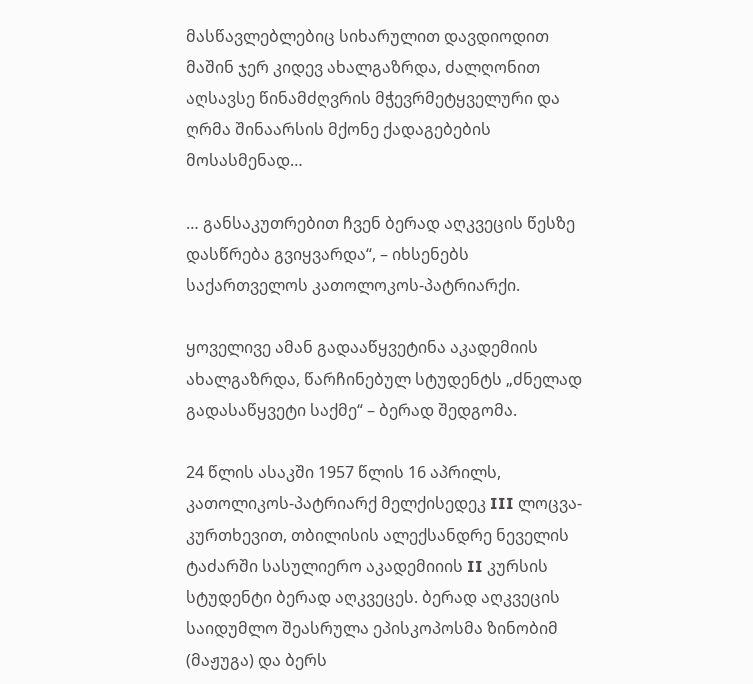მასწავლებლებიც სიხარულით დავდიოდით მაშინ ჯერ კიდევ ახალგაზრდა, ძალღონით აღსავსე წინამძღვრის მჭევრმეტყველური და ღრმა შინაარსის მქონე ქადაგებების მოსასმენად…

… განსაკუთრებით ჩვენ ბერად აღკვეცის წესზე დასწრება გვიყვარდა“, – იხსენებს საქართველოს კათოლოკოს-პატრიარქი.

ყოველივე ამან გადააწყვეტინა აკადემიის ახალგაზრდა, წარჩინებულ სტუდენტს „ძნელად გადასაწყვეტი საქმე“ – ბერად შედგომა.

24 წლის ასაკში 1957 წლის 16 აპრილს, კათოლიკოს-პატრიარქ მელქისედეკ III ლოცვა-კურთხევით, თბილისის ალექსანდრე ნეველის ტაძარში სასულიერო აკადემიიის II კურსის სტუდენტი ბერად აღკვეცეს. ბერად აღკვეცის საიდუმლო შეასრულა ეპისკოპოსმა ზინობიმ (მაჟუგა) და ბერს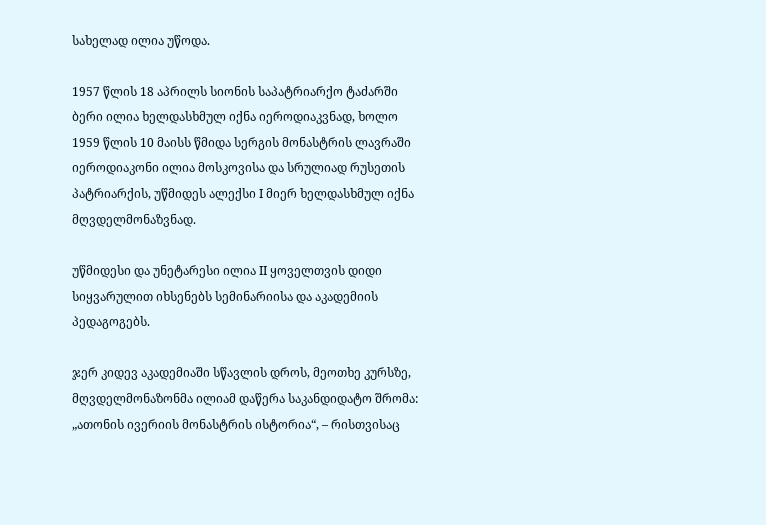სახელად ილია უწოდა.

1957 წლის 18 აპრილს სიონის საპატრიარქო ტაძარში ბერი ილია ხელდასხმულ იქნა იეროდიაკვნად, ხოლო 1959 წლის 10 მაისს წმიდა სერგის მონასტრის ლავრაში იეროდიაკონი ილია მოსკოვისა და სრულიად რუსეთის პატრიარქის, უწმიდეს ალექსი I მიერ ხელდასხმულ იქნა მღვდელმონაზვნად.

უწმიდესი და უნეტარესი ილია II ყოველთვის დიდი სიყვარულით იხსენებს სემინარიისა და აკადემიის პედაგოგებს.

ჯერ კიდევ აკადემიაში სწავლის დროს, მეოთხე კურსზე, მღვდელმონაზონმა ილიამ დაწერა საკანდიდატო შრომა: „ათონის ივერიის მონასტრის ისტორია“, – რისთვისაც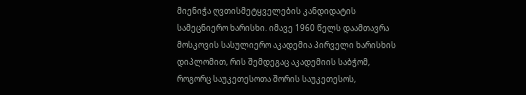მიენიჭა ღვთისმეტყველების კანდიდატის სამეცნიერო ხარისხი. იმავე 1960 წელს დაამთავრა მოსკოვის სასულიერო აკადემია პირველი ხარისხის დიპლომით, რის შემდეგაც აკადემიის საბჭომ, როგორც საუკეთესოთა შორის საუკეთესოს,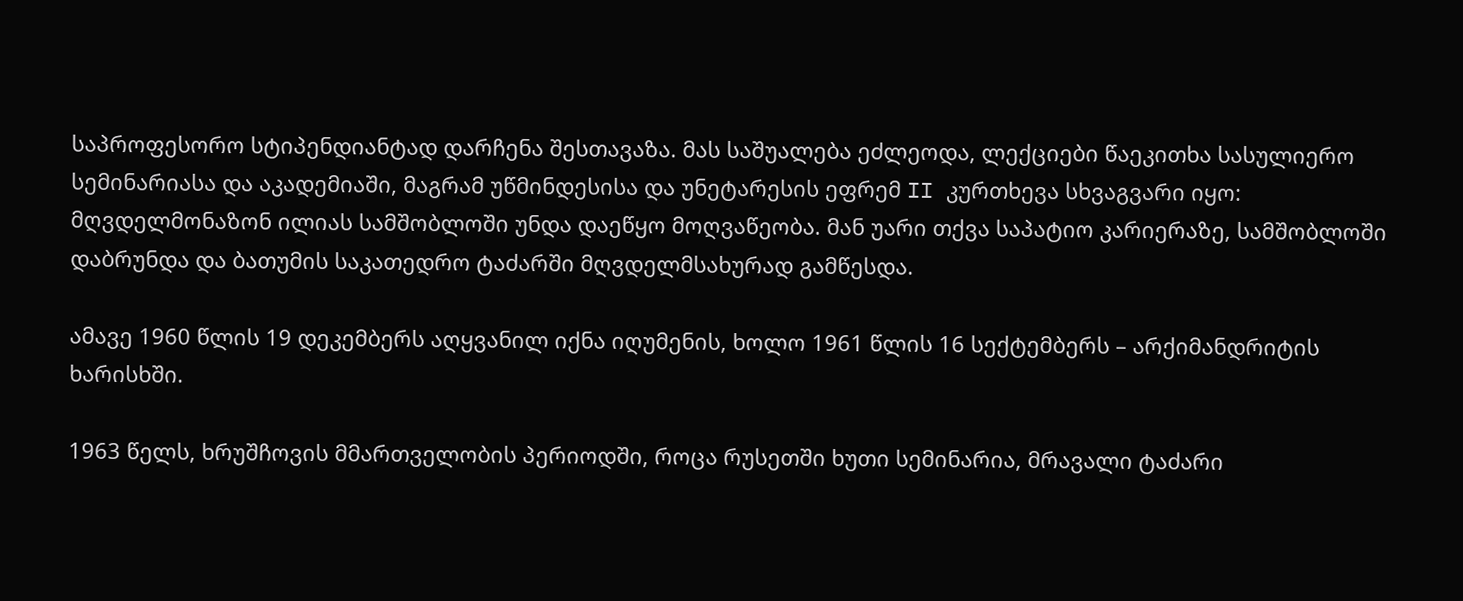საპროფესორო სტიპენდიანტად დარჩენა შესთავაზა. მას საშუალება ეძლეოდა, ლექციები წაეკითხა სასულიერო სემინარიასა და აკადემიაში, მაგრამ უწმინდესისა და უნეტარესის ეფრემ II კურთხევა სხვაგვარი იყო: მღვდელმონაზონ ილიას სამშობლოში უნდა დაეწყო მოღვაწეობა. მან უარი თქვა საპატიო კარიერაზე, სამშობლოში დაბრუნდა და ბათუმის საკათედრო ტაძარში მღვდელმსახურად გამწესდა.

ამავე 1960 წლის 19 დეკემბერს აღყვანილ იქნა იღუმენის, ხოლო 1961 წლის 16 სექტემბერს – არქიმანდრიტის ხარისხში.

1963 წელს, ხრუშჩოვის მმართველობის პერიოდში, როცა რუსეთში ხუთი სემინარია, მრავალი ტაძარი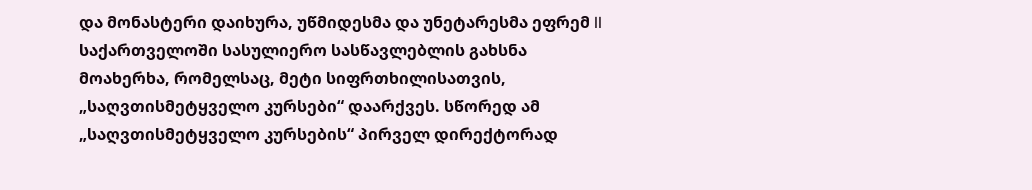და მონასტერი დაიხურა, უწმიდესმა და უნეტარესმა ეფრემ II საქართველოში სასულიერო სასწავლებლის გახსნა მოახერხა, რომელსაც, მეტი სიფრთხილისათვის, „საღვთისმეტყველო კურსები“ დაარქვეს. სწორედ ამ „საღვთისმეტყველო კურსების“ პირველ დირექტორად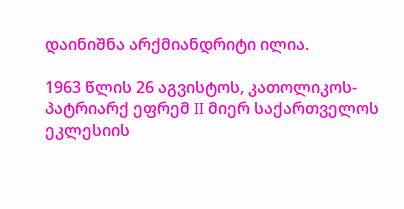დაინიშნა არქმიანდრიტი ილია.

1963 წლის 26 აგვისტოს, კათოლიკოს-პატრიარქ ეფრემ II მიერ საქართველოს ეკლესიის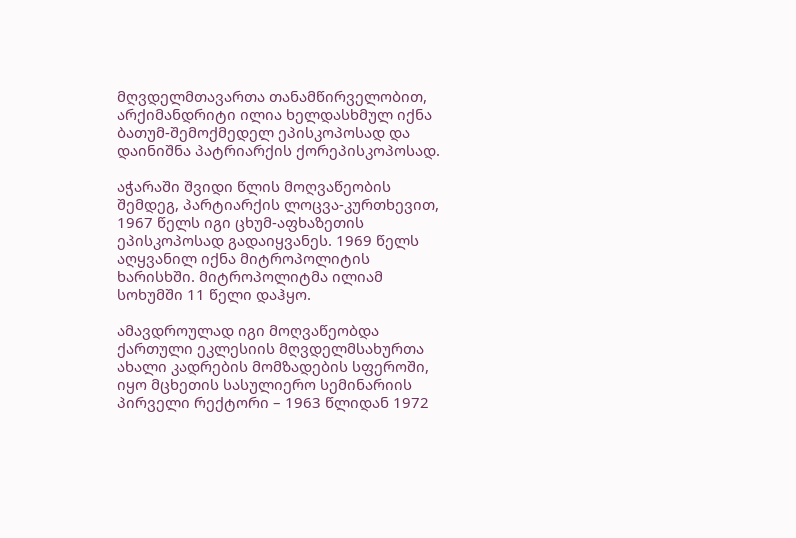მღვდელმთავართა თანამწირველობით, არქიმანდრიტი ილია ხელდასხმულ იქნა ბათუმ-შემოქმედელ ეპისკოპოსად და დაინიშნა პატრიარქის ქორეპისკოპოსად.

აჭარაში შვიდი წლის მოღვაწეობის შემდეგ, პარტიარქის ლოცვა-კურთხევით, 1967 წელს იგი ცხუმ-აფხაზეთის ეპისკოპოსად გადაიყვანეს. 1969 წელს აღყვანილ იქნა მიტროპოლიტის ხარისხში. მიტროპოლიტმა ილიამ სოხუმში 11 წელი დაჰყო.

ამავდროულად იგი მოღვაწეობდა ქართული ეკლესიის მღვდელმსახურთა ახალი კადრების მომზადების სფეროში, იყო მცხეთის სასულიერო სემინარიის პირველი რექტორი – 1963 წლიდან 1972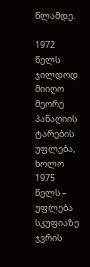წლამდე.

1972 წელს ჯილდოდ მიიღო მეორე პანაღიის ტარების უფლება, ხოლო 1975 წელს – უფლება სკუფიაზე ჯვრის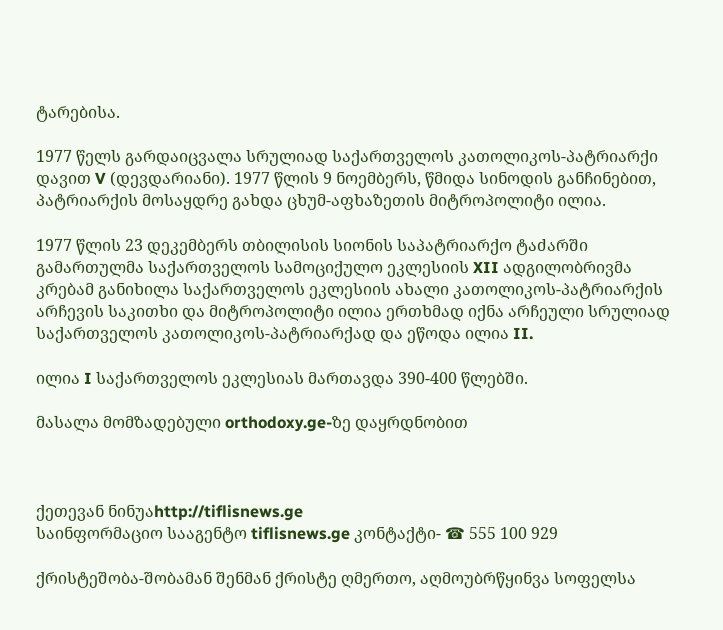ტარებისა.

1977 წელს გარდაიცვალა სრულიად საქართველოს კათოლიკოს-პატრიარქი დავით V (დევდარიანი). 1977 წლის 9 ნოემბერს, წმიდა სინოდის განჩინებით, პატრიარქის მოსაყდრე გახდა ცხუმ-აფხაზეთის მიტროპოლიტი ილია.

1977 წლის 23 დეკემბერს თბილისის სიონის საპატრიარქო ტაძარში გამართულმა საქართველოს სამოციქულო ეკლესიის XII ადგილობრივმა კრებამ განიხილა საქართველოს ეკლესიის ახალი კათოლიკოს-პატრიარქის არჩევის საკითხი და მიტროპოლიტი ილია ერთხმად იქნა არჩეული სრულიად საქართველოს კათოლიკოს-პატრიარქად და ეწოდა ილია II.

ილია I საქართველოს ეკლესიას მართავდა 390-400 წლებში.

მასალა მომზადებული orthodoxy.ge-ზე დაყრდნობით



ქეთევან ნინუაhttp://tiflisnews.ge
საინფორმაციო სააგენტო tiflisnews.ge კონტაქტი- ☎ 555 100 929

ქრისტეშობა-შობამან შენმან ქრისტე ღმერთო, აღმოუბრწყინვა სოფელსა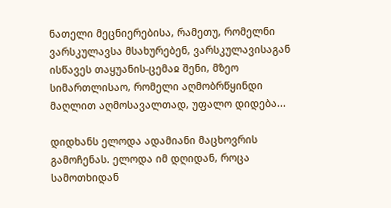ნათელი მეცნიერებისა, რამეთუ, რომელნი ვარსკულავსა მსახურებენ, ვარსკულავისაგან ისწავეს თაყუანის-ცემაჲ შენი, მზეო სიმართლისაო, რომელი აღმობრწყინდი მაღლით აღმოსავალთად, უფალო დიდება...

დიდხანს ელოდა ადამიანი მაცხოვრის გამოჩენას. ელოდა იმ დღიდან, როცა სამოთხიდან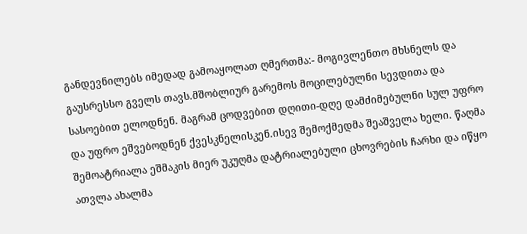განდევნილებს იმედად გამოაყოლათ ღმერთმა:- მოგივლენთო მხსნელს და გაუსრესსო გველს თავს.მშობლიურ გარემოს მოცილებულნი სევდითა და სასოებით ელოდნენ. მაგრამ ცოდვებით დღითი-დღე დამძიმებულნი სულ უფრო და უფრო ეშვებოდნენ ქვესკნელისკენ.ისევ შემოქმედმა შეაშველა ხელი. წაღმა შემოატრიალა ეშმაკის მიერ უკუღმა დატრიალებული ცხოვრების ჩარხი და იწყო ათვლა ახალმა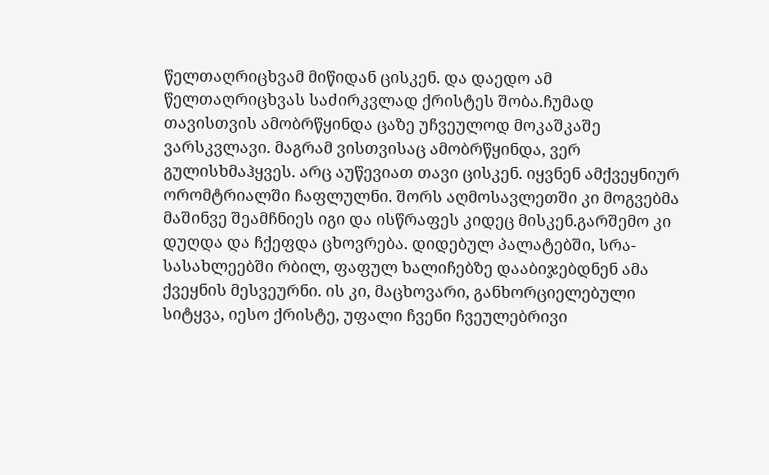წელთაღრიცხვამ მიწიდან ცისკენ. და დაედო ამ წელთაღრიცხვას საძირკვლად ქრისტეს შობა.ჩუმად თავისთვის ამობრწყინდა ცაზე უჩვეულოდ მოკაშკაშე ვარსკვლავი. მაგრამ ვისთვისაც ამობრწყინდა, ვერ გულისხმაჰყვეს. არც აუწევიათ თავი ცისკენ. იყვნენ ამქვეყნიურ ორომტრიალში ჩაფლულნი. შორს აღმოსავლეთში კი მოგვებმა მაშინვე შეამჩნიეს იგი და ისწრაფეს კიდეც მისკენ.გარშემო კი დუღდა და ჩქეფდა ცხოვრება. დიდებულ პალატებში, სრა-სასახლეებში რბილ, ფაფულ ხალიჩებზე დააბიჯებდნენ ამა ქვეყნის მესვეურნი. ის კი, მაცხოვარი, განხორციელებული სიტყვა, იესო ქრისტე, უფალი ჩვენი ჩვეულებრივი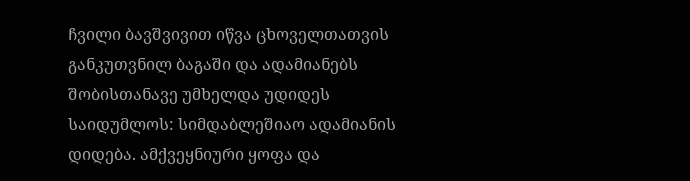ჩვილი ბავშვივით იწვა ცხოველთათვის განკუთვნილ ბაგაში და ადამიანებს შობისთანავე უმხელდა უდიდეს საიდუმლოს: სიმდაბლეშიაო ადამიანის დიდება. ამქვეყნიური ყოფა და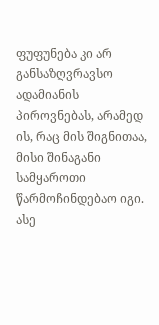ფუფუნება კი არ განსაზღვრავსო ადამიანის პიროვნებას, არამედ ის, რაც მის შიგნითაა, მისი შინაგანი სამყაროთი წარმოჩინდებაო იგი. ასე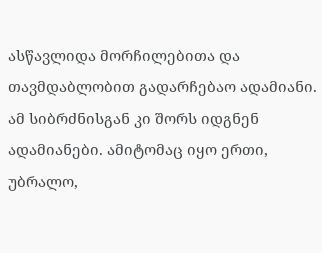ასწავლიდა მორჩილებითა და თავმდაბლობით გადარჩებაო ადამიანი. ამ სიბრძნისგან კი შორს იდგნენ ადამიანები. ამიტომაც იყო ერთი, უბრალო,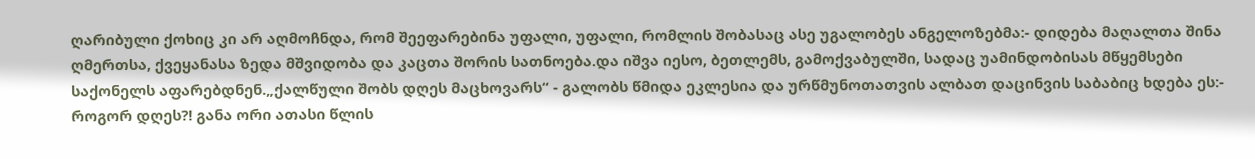ღარიბული ქოხიც კი არ აღმოჩნდა, რომ შეეფარებინა უფალი, უფალი, რომლის შობასაც ასე უგალობეს ანგელოზებმა:- დიდება მაღალთა შინა ღმერთსა, ქვეყანასა ზედა მშვიდობა და კაცთა შორის სათნოება.და იშვა იესო, ბეთლემს, გამოქვაბულში, სადაც უამინდობისას მწყემსები საქონელს აფარებდნენ.„ქალწული შობს დღეს მაცხოვარს“ - გალობს წმიდა ეკლესია და ურწმუნოთათვის ალბათ დაცინვის საბაბიც ხდება ეს:- როგორ დღეს?! განა ორი ათასი წლის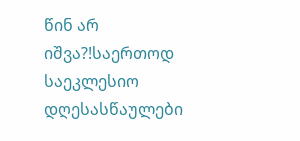წინ არ იშვა?!საერთოდ საეკლესიო დღესასწაულები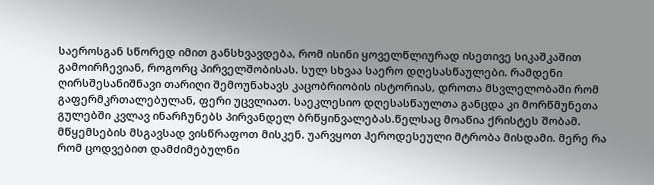საეროსგან სწორედ იმით განსხვავდება, რომ ისინი ყოველწლიურად ისეთივე სიკაშკაშით გამოირჩევიან, როგორც პირველშობისას. სულ სხვაა საერო დღესასწაულები. რამდენი ღირსშესანიშნავი თარიღი შემოუნახავს კაცობრიობის ისტორიას, დროთა მსვლელობაში რომ გაფერმკრთალებულან, ფერი უცვლიათ. საეკლესიო დღესასწაულთა განცდა კი მორწმუნეთა გულებში კვლავ ინარჩუნებს პირვანდელ ბრწყინვალებას.წელსაც მოაწია ქრისტეს შობამ. მწყემსების მსგავსად ვისწრაფოთ მისკენ. უარვყოთ ჰეროდესეული მტრობა მისდამი. მერე რა რომ ცოდვებით დამძიმებულნი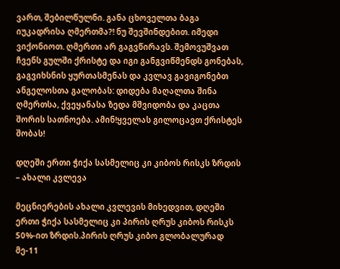ვართ, შებილწულნი. განა ცხოველთა ბაგა იუკადრისა ღმერთმა?! ნუ შევშინდებით. იმედი ვიქონიოთ. ღმერთი არ გაგვწირავს. შემოვუშვათ ჩვენს გულში ქრისტე და იგი განგვიწმენდს გონებას, გაგვიხსნის ყურთასმენას და კვლავ გავიგონებთ ანგელოსთა გალობას: დიდება მაღალთა შინა ღმერთსა, ქვეყანასა ზედა მშვიდობა და კაცთა შორის სათნოება. ამინ!ყველას გილოცავთ ქრისტეს შობას!

დღეში ერთი ჭიქა სასმელიც კი კიბოს რისკს ზრდის – ახალი კვლევა

მეცნიერების ახალი კვლევის მიხედვით, დღეში ერთი ჭიქა სასმელიც კი პირის ღრუს კიბოს რისკს 50%-ით ზრდის.პირის ღრუს კიბო გლობალურად მე-11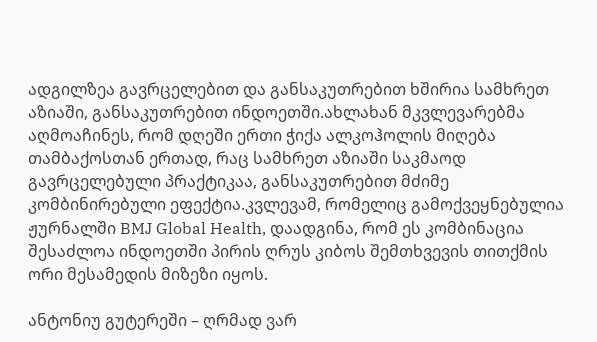ადგილზეა გავრცელებით და განსაკუთრებით ხშირია სამხრეთ აზიაში, განსაკუთრებით ინდოეთში.ახლახან მკვლევარებმა აღმოაჩინეს, რომ დღეში ერთი ჭიქა ალკოჰოლის მიღება თამბაქოსთან ერთად, რაც სამხრეთ აზიაში საკმაოდ გავრცელებული პრაქტიკაა, განსაკუთრებით მძიმე კომბინირებული ეფექტია.კვლევამ, რომელიც გამოქვეყნებულია ჟურნალში BMJ Global Health, დაადგინა, რომ ეს კომბინაცია შესაძლოა ინდოეთში პირის ღრუს კიბოს შემთხვევის თითქმის ორი მესამედის მიზეზი იყოს.

ანტონიუ გუტერეში – ღრმად ვარ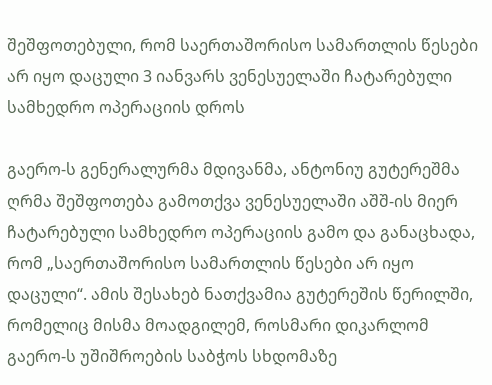შეშფოთებული, რომ საერთაშორისო სამართლის წესები არ იყო დაცული 3 იანვარს ვენესუელაში ჩატარებული სამხედრო ოპერაციის დროს

გაერო-ს გენერალურმა მდივანმა, ანტონიუ გუტერეშმა ღრმა შეშფოთება გამოთქვა ვენესუელაში აშშ-ის მიერ ჩატარებული სამხედრო ოპერაციის გამო და განაცხადა, რომ „საერთაშორისო სამართლის წესები არ იყო დაცული“. ამის შესახებ ნათქვამია გუტერეშის წერილში, რომელიც მისმა მოადგილემ, როსმარი დიკარლომ გაერო-ს უშიშროების საბჭოს სხდომაზე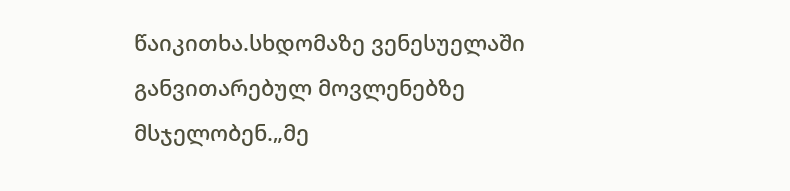წაიკითხა.სხდომაზე ვენესუელაში განვითარებულ მოვლენებზე მსჯელობენ.„მე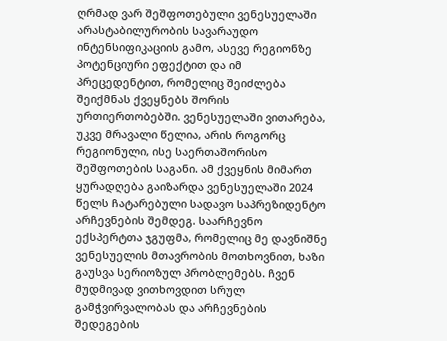ღრმად ვარ შეშფოთებული ვენესუელაში არასტაბილურობის სავარაუდო ინტენსიფიკაციის გამო, ასევე რეგიონზე პოტენციური ეფექტით და იმ პრეცედენტით, რომელიც შეიძლება შეიქმნას ქვეყნებს შორის ურთიერთობებში. ვენესუელაში ვითარება, უკვე მრავალი წელია, არის როგორც რეგიონული, ისე საერთაშორისო შეშფოთების საგანი. ამ ქვეყნის მიმართ ყურადღება გაიზარდა ვენესუელაში 2024 წელს ჩატარებული სადავო საპრეზიდენტო არჩევნების შემდეგ. საარჩევნო ექსპერტთა ჯგუფმა, რომელიც მე დავნიშნე ვენესუელის მთავრობის მოთხოვნით, ხაზი გაუსვა სერიოზულ პრობლემებს. ჩვენ მუდმივად ვითხოვდით სრულ გამჭვირვალობას და არჩევნების შედეგების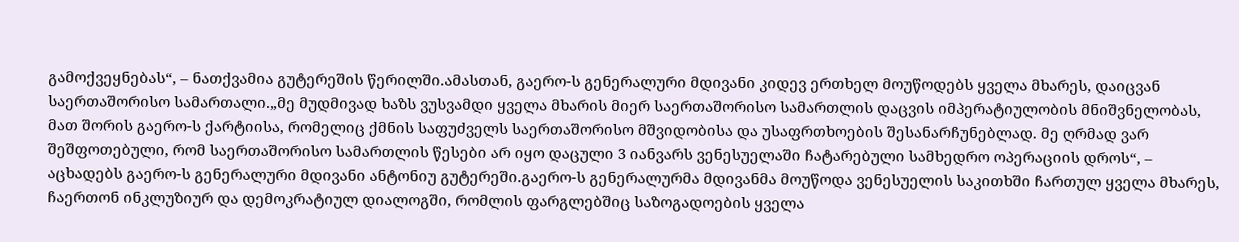გამოქვეყნებას“, – ნათქვამია გუტერეშის წერილში.ამასთან, გაერო-ს გენერალური მდივანი კიდევ ერთხელ მოუწოდებს ყველა მხარეს, დაიცვან საერთაშორისო სამართალი.„მე მუდმივად ხაზს ვუსვამდი ყველა მხარის მიერ საერთაშორისო სამართლის დაცვის იმპერატიულობის მნიშვნელობას, მათ შორის გაერო-ს ქარტიისა, რომელიც ქმნის საფუძველს საერთაშორისო მშვიდობისა და უსაფრთხოების შესანარჩუნებლად. მე ღრმად ვარ შეშფოთებული, რომ საერთაშორისო სამართლის წესები არ იყო დაცული 3 იანვარს ვენესუელაში ჩატარებული სამხედრო ოპერაციის დროს“, – აცხადებს გაერო-ს გენერალური მდივანი ანტონიუ გუტერეში.გაერო-ს გენერალურმა მდივანმა მოუწოდა ვენესუელის საკითხში ჩართულ ყველა მხარეს, ჩაერთონ ინკლუზიურ და დემოკრატიულ დიალოგში, რომლის ფარგლებშიც საზოგადოების ყველა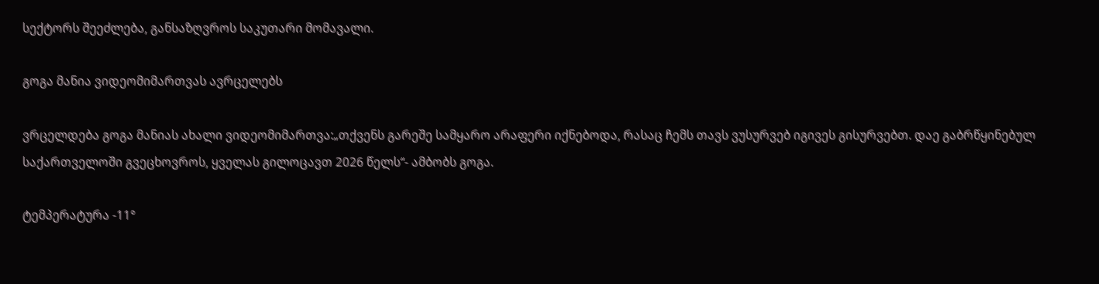სექტორს შეეძლება, განსაზღვროს საკუთარი მომავალი.

გოგა მანია ვიდეომიმართვას ავრცელებს

ვრცელდება გოგა მანიას ახალი ვიდეომიმართვა:„თქვენს გარეშე სამყარო არაფერი იქნებოდა, რასაც ჩემს თავს ვუსურვებ იგივეს გისურვებთ. დაე გაბრწყინებულ საქართველოში გვეცხოვროს, ყველას გილოცავთ 2026 წელს“- ამბობს გოგა.

ტემპერატურა -11°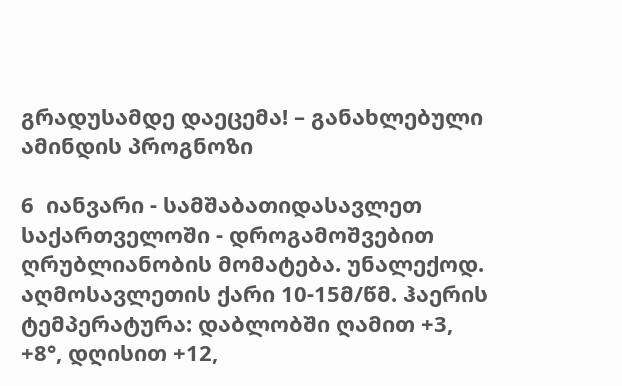გრადუსამდე დაეცემა! – განახლებული ამინდის პროგნოზი

6  იანვარი - სამშაბათიდასავლეთ საქართველოში - დროგამოშვებით ღრუბლიანობის მომატება. უნალექოდ. აღმოსავლეთის ქარი 10-15მ/წმ. ჰაერის ტემპერატურა: დაბლობში ღამით +3, +8°, დღისით +12,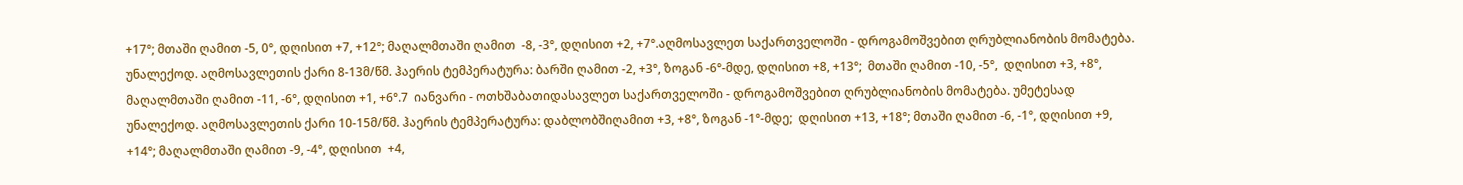+17°; მთაში ღამით -5, 0°, დღისით +7, +12°; მაღალმთაში ღამით  -8, -3°, დღისით +2, +7°.აღმოსავლეთ საქართველოში - დროგამოშვებით ღრუბლიანობის მომატება. უნალექოდ. აღმოსავლეთის ქარი 8-13მ/წმ. ჰაერის ტემპერატურა: ბარში ღამით -2, +3°, ზოგან -6°-მდე, დღისით +8, +13°;  მთაში ღამით -10, -5°,  დღისით +3, +8°, მაღალმთაში ღამით -11, -6°, დღისით +1, +6°.7  იანვარი - ოთხშაბათიდასავლეთ საქართველოში - დროგამოშვებით ღრუბლიანობის მომატება. უმეტესად უნალექოდ. აღმოსავლეთის ქარი 10-15მ/წმ. ჰაერის ტემპერატურა: დაბლობშიღამით +3, +8°, ზოგან -1°-მდე;  დღისით +13, +18°; მთაში ღამით -6, -1°, დღისით +9, +14°; მაღალმთაში ღამით -9, -4°, დღისით  +4,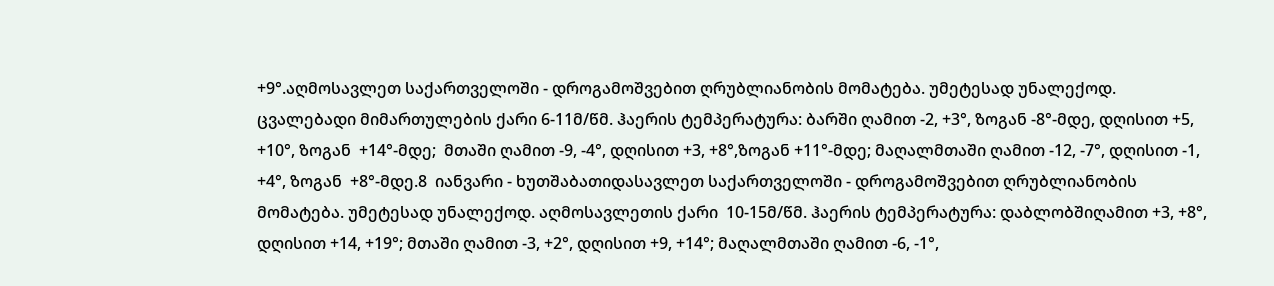+9°.აღმოსავლეთ საქართველოში - დროგამოშვებით ღრუბლიანობის მომატება. უმეტესად უნალექოდ. ცვალებადი მიმართულების ქარი 6-11მ/წმ. ჰაერის ტემპერატურა: ბარში ღამით -2, +3°, ზოგან -8°-მდე, დღისით +5, +10°, ზოგან  +14°-მდე;  მთაში ღამით -9, -4°, დღისით +3, +8°,ზოგან +11°-მდე; მაღალმთაში ღამით -12, -7°, დღისით -1, +4°, ზოგან  +8°-მდე.8  იანვარი - ხუთშაბათიდასავლეთ საქართველოში - დროგამოშვებით ღრუბლიანობის მომატება. უმეტესად უნალექოდ. აღმოსავლეთის ქარი  10-15მ/წმ. ჰაერის ტემპერატურა: დაბლობშიღამით +3, +8°, დღისით +14, +19°; მთაში ღამით -3, +2°, დღისით +9, +14°; მაღალმთაში ღამით -6, -1°,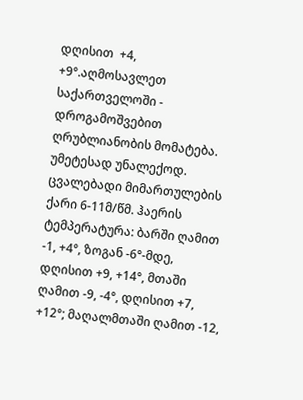დღისით  +4, +9°.აღმოსავლეთ საქართველოში - დროგამოშვებით ღრუბლიანობის მომატება. უმეტესად უნალექოდ. ცვალებადი მიმართულების ქარი 6-11მ/წმ. ჰაერის ტემპერატურა: ბარში ღამით -1, +4°, ზოგან -6°-მდე, დღისით +9, +14°, მთაში ღამით -9, -4°, დღისით +7, +12°; მაღალმთაში ღამით -12,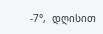-7°,  დღისით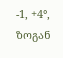-1, +4°, ზოგან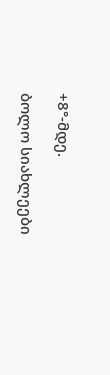+8°-მდე.

ბოლო სიახლეები